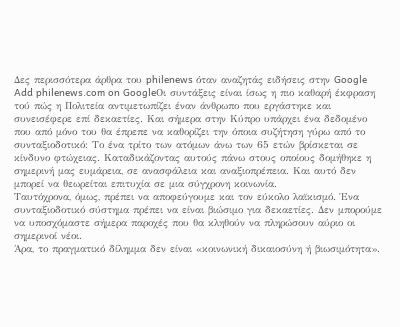Δες περισσότερα άρθρα του philenews όταν αναζητάς ειδήσεις στην Google
Add philenews.com on GoogleΟι συντάξεις είναι ίσως η πιο καθαρή έκφραση τού πώς η Πολιτεία αντιμετωπίζει έναν άνθρωπο που εργάστηκε και συνεισέφερε επί δεκαετίες. Και σήμερα στην Κύπρο υπάρχει ένα δεδομένο που από μόνο του θα έπρεπε να καθορίζει την όποια συζήτηση γύρω από το συνταξιοδοτικό: Το ένα τρίτο των ατόμων άνω των 65 ετών βρίσκεται σε κίνδυνο φτώχειας. Καταδικάζοντας αυτούς πάνω στους οποίους δομήθηκε η σημερινή μας ευμάρεια, σε ανασφάλεια και αναξιοπρέπεια. Και αυτό δεν μπορεί να θεωρείται επιτυχία σε μια σύγχρονη κοινωνία.
Ταυτόχρονα, όμως, πρέπει να αποφεύγουμε και τον εύκολο λαϊκισμό. Ένα συνταξιοδοτικό σύστημα πρέπει να είναι βιώσιμο για δεκαετίες. Δεν μπορούμε να υποσχόμαστε σήμερα παροχές που θα κληθούν να πληρώσουν αύριο οι σημερινοί νέοι.
Άρα, το πραγματικό δίλημμα δεν είναι «κοινωνική δικαιοσύνη ή βιωσιμότητα».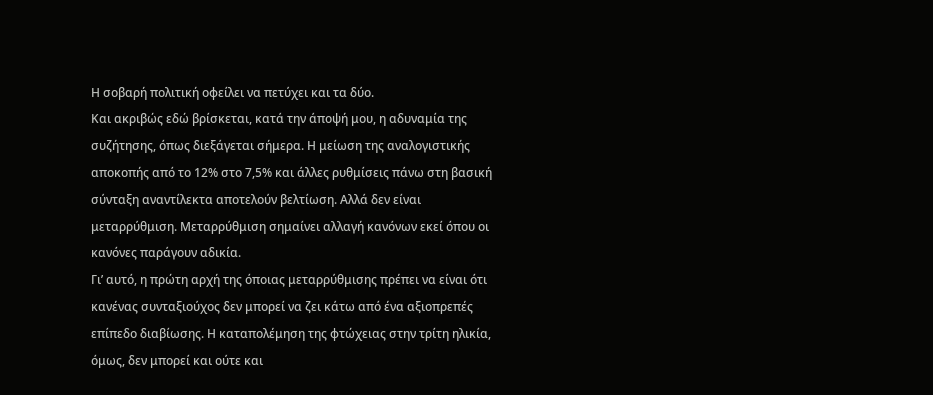Η σοβαρή πολιτική οφείλει να πετύχει και τα δύο.
Και ακριβώς εδώ βρίσκεται, κατά την άποψή μου, η αδυναμία της συζήτησης, όπως διεξάγεται σήμερα. Η μείωση της αναλογιστικής αποκοπής από το 12% στο 7,5% και άλλες ρυθμίσεις πάνω στη βασική σύνταξη αναντίλεκτα αποτελούν βελτίωση. Αλλά δεν είναι μεταρρύθμιση. Μεταρρύθμιση σημαίνει αλλαγή κανόνων εκεί όπου οι κανόνες παράγουν αδικία.
Γι’ αυτό, η πρώτη αρχή της όποιας μεταρρύθμισης πρέπει να είναι ότι κανένας συνταξιούχος δεν μπορεί να ζει κάτω από ένα αξιοπρεπές επίπεδο διαβίωσης. Η καταπολέμηση της φτώχειας στην τρίτη ηλικία, όμως, δεν μπορεί και ούτε και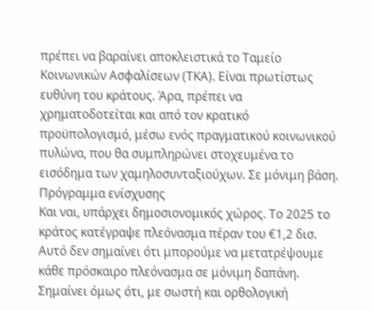πρέπει να βαραίνει αποκλειστικά το Ταμείο Κοινωνικών Ασφαλίσεων (ΤΚΑ). Είναι πρωτίστως ευθύνη του κράτους. Άρα, πρέπει να χρηματοδοτείται και από τον κρατικό προϋπολογισμό, μέσω ενός πραγματικού κοινωνικού πυλώνα, που θα συμπληρώνει στοχευμένα το εισόδημα των χαμηλοσυνταξιούχων. Σε μόνιμη βάση.
Πρόγραμμα ενίσχυσης
Και ναι, υπάρχει δημοσιονομικός χώρος. Το 2025 το κράτος κατέγραψε πλεόνασμα πέραν του €1,2 δισ. Αυτό δεν σημαίνει ότι μπορούμε να μετατρέψουμε κάθε πρόσκαιρο πλεόνασμα σε μόνιμη δαπάνη. Σημαίνει όμως ότι, με σωστή και ορθολογική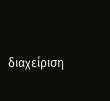διαχείριση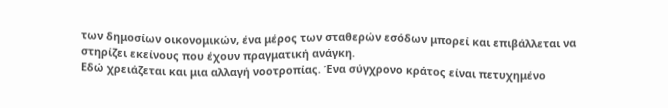των δημοσίων οικονομικών, ένα μέρος των σταθερών εσόδων μπορεί και επιβάλλεται να στηρίζει εκείνους που έχουν πραγματική ανάγκη.
Εδώ χρειάζεται και μια αλλαγή νοοτροπίας. Ένα σύγχρονο κράτος είναι πετυχημένο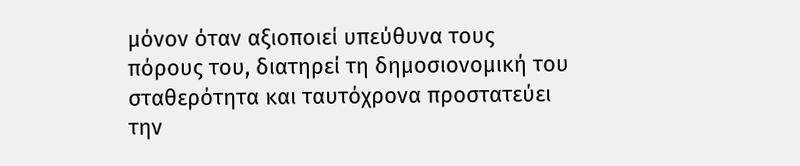μόνον όταν αξιοποιεί υπεύθυνα τους πόρους του, διατηρεί τη δημοσιονομική του σταθερότητα και ταυτόχρονα προστατεύει την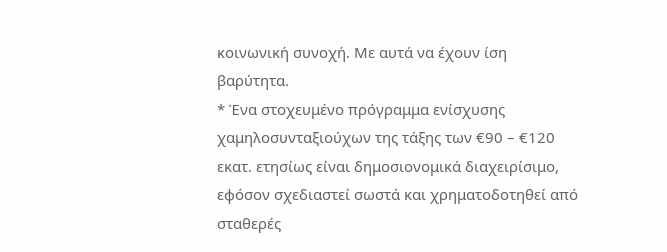κοινωνική συνοχή. Με αυτά να έχουν ίση βαρύτητα.
* Ένα στοχευμένο πρόγραμμα ενίσχυσης χαμηλοσυνταξιούχων της τάξης των €90 – €120 εκατ. ετησίως είναι δημοσιονομικά διαχειρίσιμο, εφόσον σχεδιαστεί σωστά και χρηματοδοτηθεί από σταθερές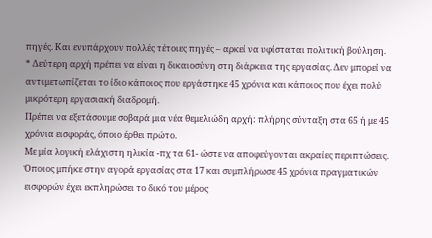πηγές. Και ενυπάρχουν πολλές τέτοιες πηγές – αρκεί να υφίσταται πολιτική βούληση.
* Δεύτερη αρχή πρέπει να είναι η δικαιοσύνη στη διάρκεια της εργασίας. Δεν μπορεί να αντιμετωπίζεται το ίδιο κάποιος που εργάστηκε 45 χρόνια και κάποιος που έχει πολύ μικρότερη εργασιακή διαδρομή.
Πρέπει να εξετάσουμε σοβαρά μια νέα θεμελιώδη αρχή: πλήρης σύνταξη στα 65 ή με 45 χρόνια εισφοράς, όποιο έρθει πρώτο.
Με μία λογική ελάχιστη ηλικία -πχ τα 61- ώστε να αποφεύγονται ακραίες περιπτώσεις. Όποιος μπήκε στην αγορά εργασίας στα 17 και συμπλήρωσε 45 χρόνια πραγματικών εισφορών έχει εκπληρώσει το δικό του μέρος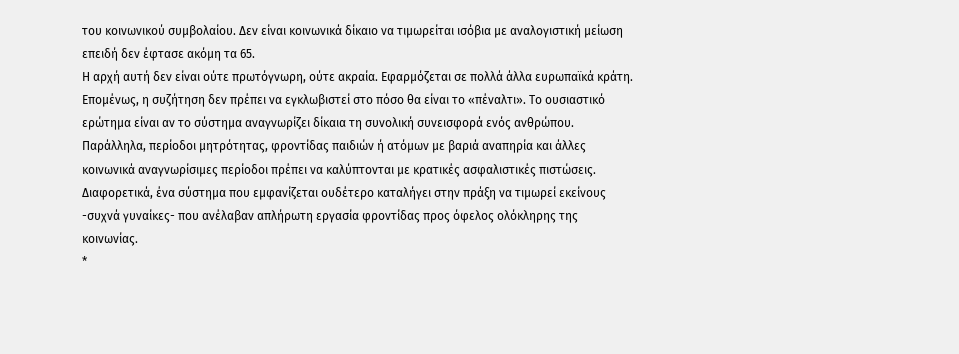του κοινωνικού συμβολαίου. Δεν είναι κοινωνικά δίκαιο να τιμωρείται ισόβια με αναλογιστική μείωση επειδή δεν έφτασε ακόμη τα 65.
Η αρχή αυτή δεν είναι ούτε πρωτόγνωρη, ούτε ακραία. Εφαρμόζεται σε πολλά άλλα ευρωπαϊκά κράτη. Επομένως, η συζήτηση δεν πρέπει να εγκλωβιστεί στο πόσο θα είναι το «πέναλτι». Το ουσιαστικό ερώτημα είναι αν το σύστημα αναγνωρίζει δίκαια τη συνολική συνεισφορά ενός ανθρώπου.
Παράλληλα, περίοδοι μητρότητας, φροντίδας παιδιών ή ατόμων με βαριά αναπηρία και άλλες κοινωνικά αναγνωρίσιμες περίοδοι πρέπει να καλύπτονται με κρατικές ασφαλιστικές πιστώσεις. Διαφορετικά, ένα σύστημα που εμφανίζεται ουδέτερο καταλήγει στην πράξη να τιμωρεί εκείνους -συχνά γυναίκες- που ανέλαβαν απλήρωτη εργασία φροντίδας προς όφελος ολόκληρης της κοινωνίας.
*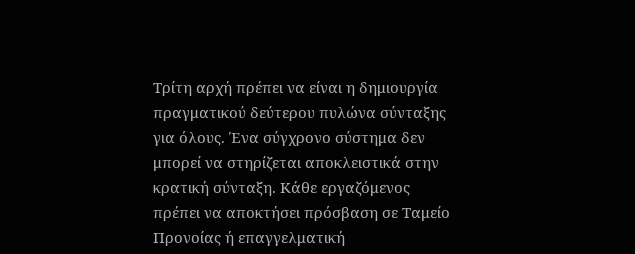Τρίτη αρχή πρέπει να είναι η δημιουργία πραγματικού δεύτερου πυλώνα σύνταξης για όλους. Ένα σύγχρονο σύστημα δεν μπορεί να στηρίζεται αποκλειστικά στην κρατική σύνταξη. Κάθε εργαζόμενος πρέπει να αποκτήσει πρόσβαση σε Ταμείο Προνοίας ή επαγγελματική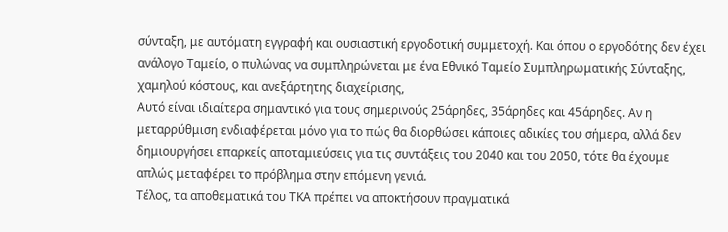σύνταξη, με αυτόματη εγγραφή και ουσιαστική εργοδοτική συμμετοχή. Και όπου ο εργοδότης δεν έχει ανάλογο Ταμείο, ο πυλώνας να συμπληρώνεται με ένα Εθνικό Ταμείο Συμπληρωματικής Σύνταξης, χαμηλού κόστους, και ανεξάρτητης διαχείρισης,
Αυτό είναι ιδιαίτερα σημαντικό για τους σημερινούς 25άρηδες, 35άρηδες και 45άρηδες. Αν η μεταρρύθμιση ενδιαφέρεται μόνο για το πώς θα διορθώσει κάποιες αδικίες του σήμερα, αλλά δεν δημιουργήσει επαρκείς αποταμιεύσεις για τις συντάξεις του 2040 και του 2050, τότε θα έχουμε απλώς μεταφέρει το πρόβλημα στην επόμενη γενιά.
Τέλος, τα αποθεματικά του ΤΚΑ πρέπει να αποκτήσουν πραγματικά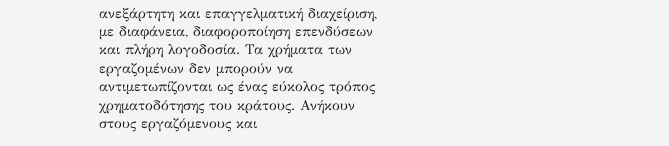ανεξάρτητη και επαγγελματική διαχείριση, με διαφάνεια, διαφοροποίηση επενδύσεων και πλήρη λογοδοσία. Τα χρήματα των εργαζομένων δεν μπορούν να αντιμετωπίζονται ως ένας εύκολος τρόπος χρηματοδότησης του κράτους. Ανήκουν στους εργαζόμενους και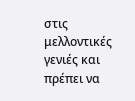στις μελλοντικές γενιές και πρέπει να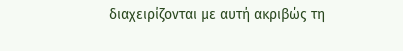διαχειρίζονται με αυτή ακριβώς τη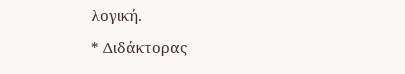λογική.
* Διδάκτορας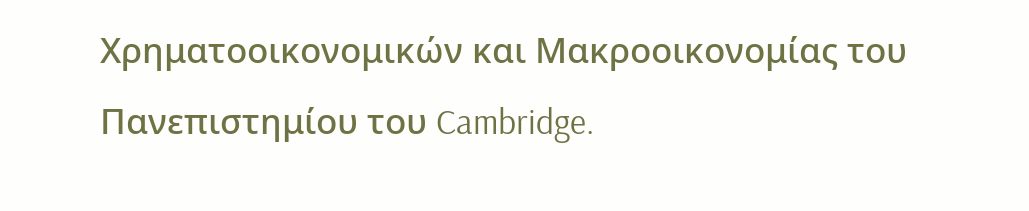Χρηματοοικονομικών και Μακροοικονομίας του Πανεπιστημίου του Cambridge.